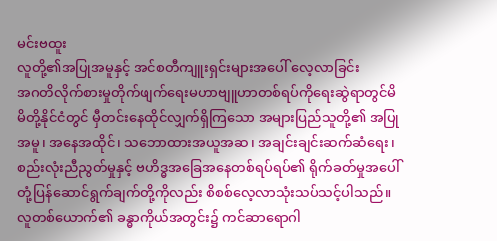မင်းဗထူး
လူတို့၏အပြုအမူနှင့် အင်စတီကျူးရှင်းများအပေါ် လေ့လာခြင်း
အဂတိလိုက်စားမှုတိုက်ဖျက်ရေးမဟာဗျူဟာတစ်ရပ်ကိုရေးဆွဲရာတွင်မိမိတို့နိုင်ငံတွင် မှီတင်းနေထိုင်လျှက်ရှိကြသော အများပြည်သူတို့၏ အပြုအမူ၊ အနေအထိုင်၊ သဘောထားအယူအဆ၊ အချင်းချင်းဆက်ဆံရေး၊ စည်းလုံးညီညွတ်မှုနှင့် ဗဟိဒ္ဓအခြေအနေတစ်ရပ်ရပ်၏ ရိုက်ခတ်မှုအပေါ် တုံ့ပြန်ဆောင်ရွက်ချက်တို့ကိုလည်း စိစစ်လေ့လာသုံးသပ်သင့်ပါသည်။ လူတစ်ယောက်၏ ခန္ဓာကိုယ်အတွင်း၌ ကင်ဆာရောဂါ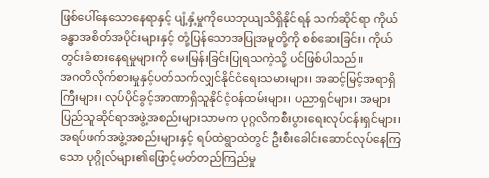ဖြစ်ပေါ်နေသောနေရာနှင့် ပျံ့နှံ့မှုကိုယေဘုယျသိရှိနိုင်ရန် သက်ဆိုင်ရာ ကိုယ်ခန္ဓာအစိတ်အပိုင်းများနှင့် တုံ့ပြန်သောအပြုအမူတို့ကို စစ်ဆေးခြင်း၊ ကိုယ်တွင်းခံစားနေရမှုများကို မေးမြန်းခြင်းပြုရသကဲ့သို့ ပင်ဖြစ်ပါသည်။
အဂတိလိုက်စားမှုနှင့်ပတ်သက်လျှင်နိုင်ငံရေးသမားများ၊ အဆင့်မြင့်အရာရှိကြီးများ၊ လုပ်ပိုင်ခွင့်အာဏာရှိသူနိုင်ငံ့ဝန်ထမ်းများ၊ ပညာရှင်များ၊ အများပြည်သူဆိုင်ရာအဖွဲ့အစည်းများသာမက ပုဂ္ဂလိကစီးပွားရေးလုပ်ငန်းရှင်များ၊ အရပ်ဖက်အဖွဲ့အစည်းများနှင့် ရပ်ထဲရွာထဲတွင် ဦးစီးခေါင်းဆောင်လုပ်နေကြသော ပုဂ္ဂိုလ်များ၏ဖြောင့်မတ်တည်ကြည်မှု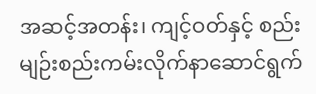အဆင့်အတန်း၊ ကျင့်ဝတ်နှင့် စည်းမျဉ်းစည်းကမ်းလိုက်နာဆောင်ရွက်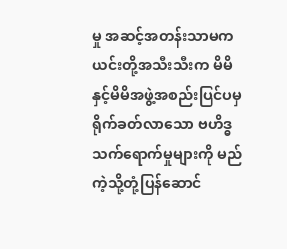မှု အဆင့်အတန်းသာမက ယင်းတို့အသီးသီးက မိမိနှင့်မိမိအဖွဲ့အစည်းပြင်ပမှ ရိုက်ခတ်လာသော ဗဟိဒ္ဓသက်ရောက်မှုများကို မည်ကဲ့သို့တုံ့ပြန်ဆောင်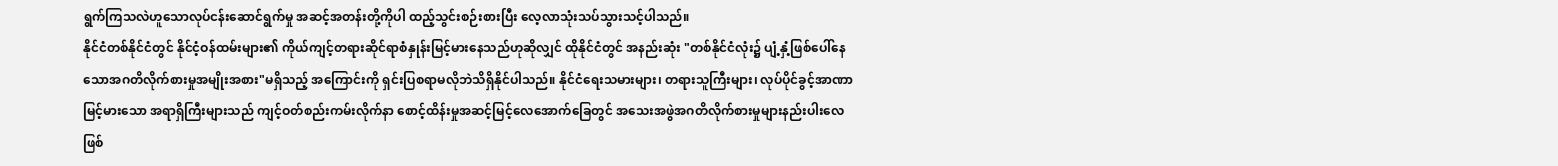ရွက်ကြသလဲဟူသောလုပ်ငန်းဆောင်ရွက်မှု အဆင့်အတန်းတို့ကိုပါ ထည့်သွင်းစဉ်းစားပြီး လေ့လာသုံးသပ်သွားသင့်ပါသည်။
နိုင်ငံတစ်နိုင်ငံတွင် နိုင်ငံ့ဝန်ထမ်းများ၏ ကိုယ်ကျင့်တရားဆိုင်ရာစံနှုန်းမြင့်မားနေသည်ဟုဆိုလျှင် ထိုနိုင်ငံတွင် အနည်းဆုံး "တစ်နိုင်ငံလုံး၌ ပျံ့နှံ့ဖြစ်ပေါ်နေသောအဂတိလိုက်စားမှုအမျိုးအစား"မရှိသည့် အကြောင်းကို ရှင်းပြစရာမလိုဘဲသိရှိနိုင်ပါသည်။ နိုင်ငံရေးသမားများ၊ တရားသူကြီးများ၊ လုပ်ပိုင်ခွင့်အာဏာမြင့်မားသော အရာရှိကြီးများသည် ကျင့်ဝတ်စည်းကမ်းလိုက်နာ စောင့်ထိန်းမှုအဆင့်မြင့်လေအောက်ခြေတွင် အသေးအဖွဲအဂတိလိုက်စားမှုများနည်းပါးလေဖြစ်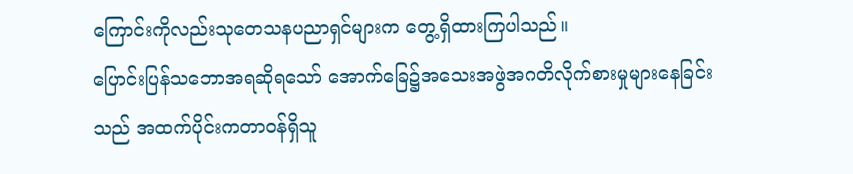ကြောင်းကိုလည်းသုတေသနပညာရှင်များက တွေ့ရှိထားကြပါသည်။
ပြောင်းပြန်သဘောအရဆိုရသော် အောက်ခြေ၌အသေးအဖွဲအဂတိလိုက်စားမှုများနေခြင်းသည် အထက်ပိုင်းကတာဝန်ရှိသူ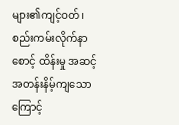များ၏ကျင့်ဝတ်၊ စည်းကမ်းလိုက်နာစောင့် ထိန်းမှု အဆင့်အတန်းနိမ့်ကျသောကြောင့်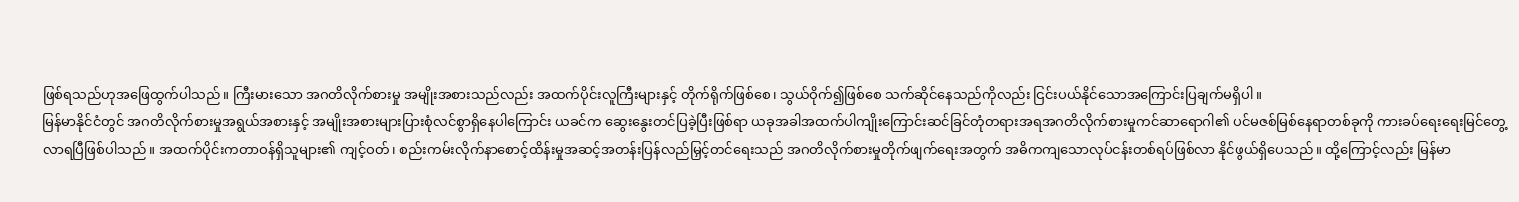ဖြစ်ရသည်ဟုအဖြေထွက်ပါသည်။ ကြီးမားသော အဂတိလိုက်စားမှု အမျိုးအစားသည်လည်း အထက်ပိုင်းလူကြီးများနှင့် တိုက်ရိုက်ဖြစ်စေ၊ သွယ်ဝိုက်၍ဖြစ်စေ သက်ဆိုင်နေသည်ကိုလည်း ငြင်းပယ်နိုင်သောအကြောင်းပြချက်မရှိပါ။
မြန်မာနိုင်ငံတွင် အဂတိလိုက်စားမှုအရွယ်အစားနှင့် အမျိုးအစားများပြားစုံလင်စွာရှိနေပါကြောင်း ယခင်က ဆွေးနွေးတင်ပြခဲ့ပြီးဖြစ်ရာ ယခုအခါအထက်ပါကျိုးကြောင်းဆင်ခြင်တုံတရားအရအဂတိလိုက်စားမှုကင်ဆာရောဂါ၏ ပင်မဇစ်မြစ်နေရာတစ်ခုကို ကားခပ်ရေးရေးမြင်တွေ့လာရပြီဖြစ်ပါသည်။ အထက်ပိုင်းကတာဝန်ရှိသူများ၏ ကျင့်ဝတ်၊ စည်းကမ်းလိုက်နာစောင့်ထိန်းမှုအဆင့်အတန်းပြန်လည်မြှင့်တင်ရေးသည် အဂတိလိုက်စားမှုတိုက်ဖျက်ရေးအတွက် အဓိကကျသောလုပ်ငန်းတစ်ရပ်ဖြစ်လာ နိုင်ဖွယ်ရှိပေသည်။ ထို့ကြောင့်လည်း မြန်မာ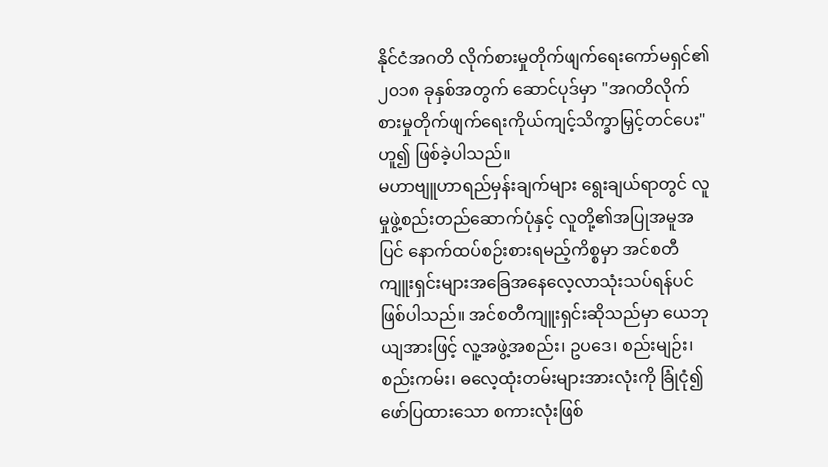နိုင်ငံအဂတိ လိုက်စားမှုတိုက်ဖျက်ရေးကော်မရှင်၏ ၂၀၁၈ ခုနှစ်အတွက် ဆောင်ပုဒ်မှာ "အဂတိလိုက်စားမှုတိုက်ဖျက်ရေးကိုယ်ကျင့်သိက္ခာမြှင့်တင်ပေး"ဟူ၍ ဖြစ်ခဲ့ပါသည်။
မဟာဗျူဟာရည်မှန်းချက်များ ရွေးချယ်ရာတွင် လူမှုဖွဲ့စည်းတည်ဆောက်ပုံနှင့် လူတို့၏အပြုအမူအပြင် နောက်ထပ်စဉ်းစားရမည့်ကိစ္စမှာ အင်စတီကျူးရှင်းများအခြေအနေလေ့လာသုံးသပ်ရန်ပင်ဖြစ်ပါသည်။ အင်စတီကျူးရှင်းဆိုသည်မှာ ယေဘုယျအားဖြင့် လူ့အဖွဲ့အစည်း၊ ဥပဒေ၊ စည်းမျဉ်း၊ စည်းကမ်း၊ ဓလေ့ထုံးတမ်းများအားလုံးကို ခြုံငုံ၍ဖော်ပြထားသော စကားလုံးဖြစ်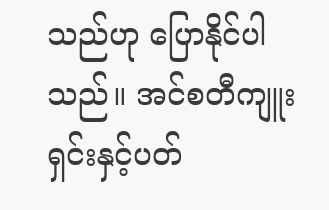သည်ဟု ပြောနိုင်ပါသည်။ အင်စတီကျူးရှင်းနှင့်ပတ်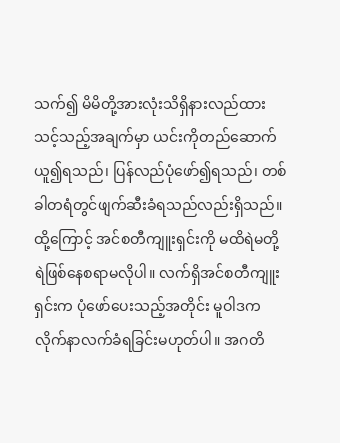သက်၍ မိမိတို့အားလုံးသိရှိနားလည်ထားသင့်သည့်အချက်မှာ ယင်းကိုတည်ဆောက်ယူ၍ရသည်၊ ပြန်လည်ပုံဖော်၍ရသည်၊ တစ်ခါတရံတွင်ဖျက်ဆီးခံရသည်လည်းရှိသည်။
ထို့ကြောင့် အင်စတီကျူးရှင်းကို မထိရဲမတို့ရဲဖြစ်နေစရာမလိုပါ။ လက်ရှိအင်စတီကျူးရှင်းက ပုံဖော်ပေးသည့်အတိုင်း မူဝါဒက လိုက်နာလက်ခံရခြင်းမဟုတ်ပါ။ အဂတိ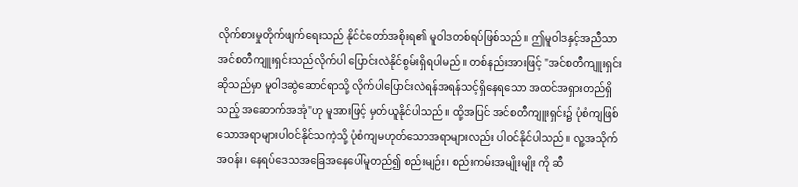လိုက်စားမှုတိုက်ဖျက်ရေးသည် နိုင်ငံတော်အစိုးရ၏ မူဝါဒတစ်ရပ်ဖြစ်သည်။ ဤမူဝါဒနှင့်အညီသာ အင်စတီကျူးရှင်းသည်လိုက်ပါ ပြောင်းလဲနိုင်စွမ်းရှိရပါမည်။ တစ်နည်းအားဖြင့် "အင်စတီကျူးရှင်းဆိုသည်မှာ မူဝါဒဆွဲဆောင်ရာသို့ လိုက်ပါပြောင်းလဲရန်အရန်သင့်ရှိနေရသော အထင်အရှားတည်ရှိသည့် အဆောက်အအုံ"ဟု မူအားဖြင့် မှတ်ယူနိုင်ပါသည်။ ထို့အပြင် အင်စတီကျူးရှင်း၌ ပုံစံကျဖြစ်သောအရာများပါဝင်နိုင်သကဲ့သို့ ပုံစံကျမဟုတ်သောအရာများလည်း ပါဝင်နိုင်ပါသည်။ လူ့အသိုက်အဝန်း၊ နေရပ်ဒေသအခြေအနေပေါ်မူတည်၍ စည်းမျဉ်း၊ စည်းကမ်းအမျိုးမျိုး ကို ဆီ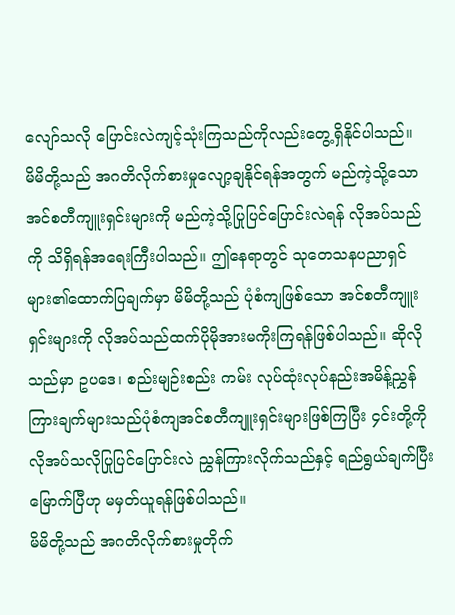လျော်သလို ပြောင်းလဲကျင့်သုံးကြသည်ကိုလည်းတွေ့ရှိနိုင်ပါသည်။
မိမိတို့သည် အဂတိလိုက်စားမှုလျော့ချနိုင်ရန်အတွက် မည်ကဲ့သို့သော အင်စတီကျူးရှင်းများကို မည်ကဲ့သို့ပြုပြင်ပြောင်းလဲရန် လိုအပ်သည်ကို သိရှိရန်အရေးကြီးပါသည်။ ဤနေရာတွင် သုတေသနပညာရှင်များ၏ထောက်ပြချက်မှာ မိမိတို့သည် ပုံစံကျဖြစ်သော အင်စတီကျူးရှင်းများကို လိုအပ်သည်ထက်ပိုမိုအားမကိုးကြရန်ဖြစ်ပါသည်။ ဆိုလိုသည်မှာ ဥပဒေ၊ စည်းမျဉ်းစည်း ကမ်း လုပ်ထုံးလုပ်နည်းအမိန့်ညွှန်ကြားချက်များသည်ပုံစံကျအင်စတီကျူးရှင်းများဖြစ်ကြပြီး ၄င်းတို့ကိုလိုအပ်သလိုပြုပြင်ပြောင်းလဲ ညွှန်ကြားလိုက်သည်နှင့် ရည်ရွယ်ချက်ပြီးမြောက်ပြီဟု မမှတ်ယူရန်ဖြစ်ပါသည်။
မိမိတို့သည် အဂတိလိုက်စားမှုတိုက်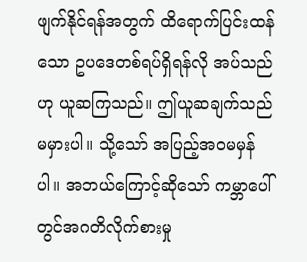ဖျက်နိုင်ရန်အတွက် ထိရောက်ပြင်းထန်သော ဥပဒေတစ်ရပ်ရှိရန်လို အပ်သည်ဟု ယူဆကြသည်။ ဤယူဆချက်သည် မမှားပါ။ သို့သော် အပြည့်အဝမမှန်ပါ။ အဘယ်ကြောင့်ဆိုသော် ကမ္ဘာပေါ်တွင်အဂတိလိုက်စားမှု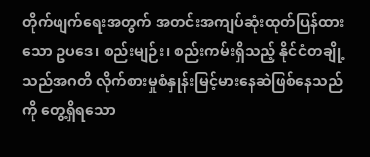တိုက်ဖျက်ရေးအတွက် အတင်းအကျပ်ဆုံးထုတ်ပြန်ထားသော ဥပဒေ၊ စည်းမျဉ်း၊ စည်းကမ်းရှိသည့် နိုင်ငံတချို့သည်အဂတိ လိုက်စားမှုစံနှုန်းမြင့်မားနေဆဲဖြစ်နေသည်ကို တွေ့ရှိရသော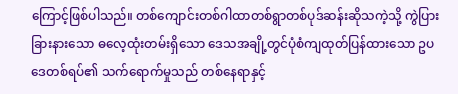ကြောင့်ဖြစ်ပါသည်။ တစ်ကျောင်းတစ်ဂါထာတစ်ရွာတစ်ပုဒ်ဆန်းဆိုသကဲ့သို့ ကွဲပြားခြားနားသော ဓလေ့ထုံးတမ်းရှိသော ဒေသအချို့တွင်ပုံစံကျထုတ်ပြန်ထားသော ဥပဒေတစ်ရပ်၏ သက်ရောက်မှုသည် တစ်နေရာနှင့်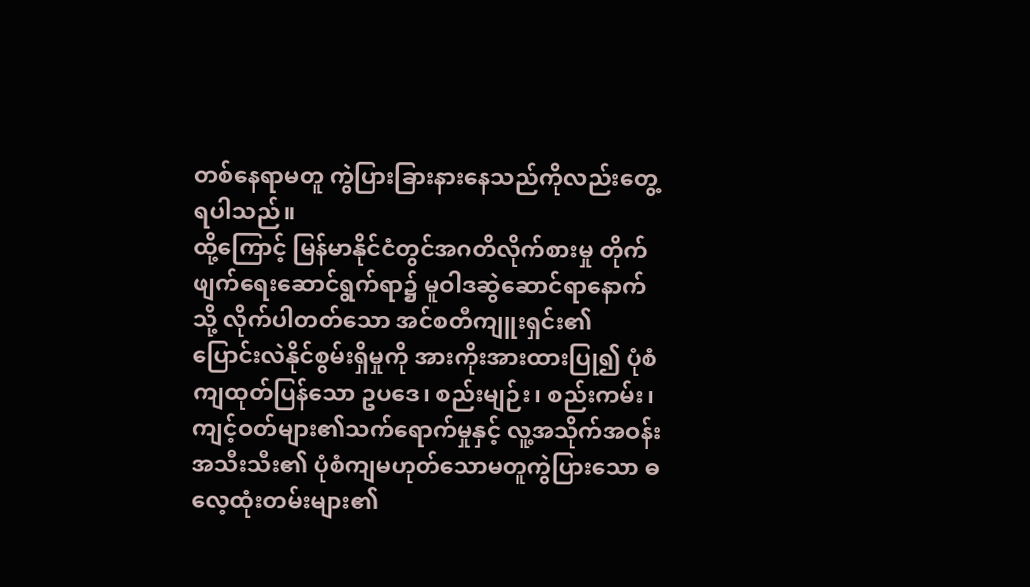တစ်နေရာမတူ ကွဲပြားခြားနားနေသည်ကိုလည်းတွေ့ရပါသည်။
ထို့ကြောင့် မြန်မာနိုင်ငံတွင်အဂတိလိုက်စားမှု တိုက်ဖျက်ရေးဆောင်ရွက်ရာ၌ မူဝါဒဆွဲဆောင်ရာနောက်သို့ လိုက်ပါတတ်သော အင်စတီကျူးရှင်း၏ ပြောင်းလဲနိုင်စွမ်းရှိမှုကို အားကိုးအားထားပြု၍ ပုံစံကျထုတ်ပြန်သော ဥပဒေ၊ စည်းမျဉ်း၊ စည်းကမ်း၊ ကျင့်ဝတ်များ၏သက်ရောက်မှုနှင့် လူ့အသိုက်အဝန်းအသီးသီး၏ ပုံစံကျမဟုတ်သောမတူကွဲပြားသော ဓလေ့ထုံးတမ်းများ၏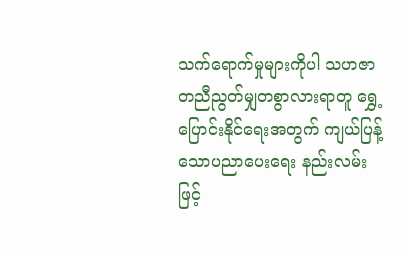သက်ရောက်မှုများကိုပါ သဟဇာတညီညွတ်မျှတစွာလားရာတူ ရွှေ့ပြောင်းနိုင်ရေးအတွက် ကျယ်ပြန့်သောပညာပေးရေး နည်းလမ်းဖြင့်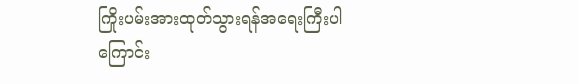ကြိုးပမ်းအားထုတ်သွားရန်အရေးကြီးပါကြောင်း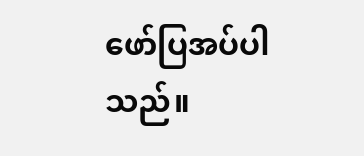ဖော်ပြအပ်ပါသည်။